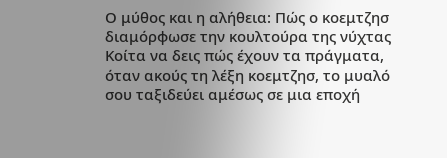Ο μύθος και η αλήθεια: Πώς ο κοεμτζησ διαμόρφωσε την κουλτούρα της νύχτας
Κοίτα να δεις πώς έχουν τα πράγματα, όταν ακούς τη λέξη κοεμτζησ, το μυαλό σου ταξιδεύει αμέσως σε μια εποχή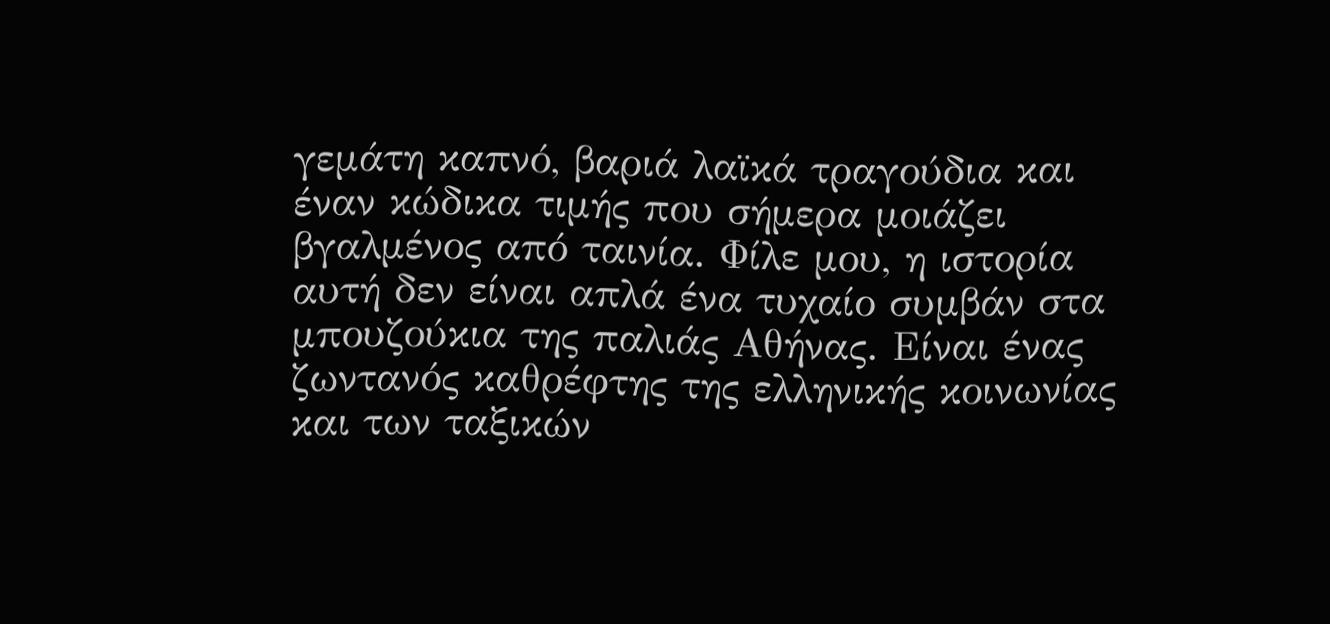γεμάτη καπνό, βαριά λαϊκά τραγούδια και έναν κώδικα τιμής που σήμερα μοιάζει βγαλμένος από ταινία. Φίλε μου, η ιστορία αυτή δεν είναι απλά ένα τυχαίο συμβάν στα μπουζούκια της παλιάς Αθήνας. Είναι ένας ζωντανός καθρέφτης της ελληνικής κοινωνίας και των ταξικών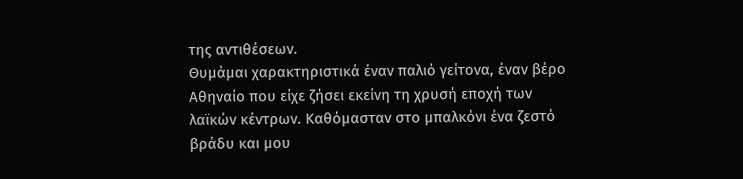της αντιθέσεων.
Θυμάμαι χαρακτηριστικά έναν παλιό γείτονα, έναν βέρο Αθηναίο που είχε ζήσει εκείνη τη χρυσή εποχή των λαϊκών κέντρων. Καθόμασταν στο μπαλκόνι ένα ζεστό βράδυ και μου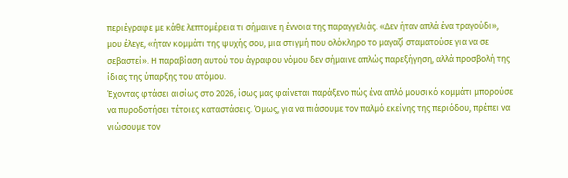περιέγραφε με κάθε λεπτομέρεια τι σήμαινε η έννοια της παραγγελιάς. «Δεν ήταν απλά ένα τραγούδι», μου έλεγε, «ήταν κομμάτι της ψυχής σου, μια στιγμή που ολόκληρο το μαγαζί σταματούσε για να σε σεβαστεί». Η παραβίαση αυτού του άγραφου νόμου δεν σήμαινε απλώς παρεξήγηση, αλλά προσβολή της ίδιας της ύπαρξης του ατόμου.
Έχοντας φτάσει αισίως στο 2026, ίσως μας φαίνεται παράξενο πώς ένα απλό μουσικό κομμάτι μπορούσε να πυροδοτήσει τέτοιες καταστάσεις. Όμως, για να πιάσουμε τον παλμό εκείνης της περιόδου, πρέπει να νιώσουμε τον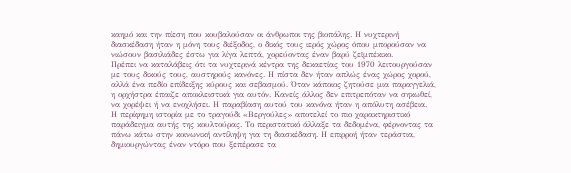καημό και την πίεση που κουβαλούσαν οι άνθρωποι της βιοπάλης. Η νυχτερινή διασκέδαση ήταν η μόνη τους διέξοδος, ο δικός τους ιερός χώρος όπου μπορούσαν να νιώσουν βασιλιάδες έστω για λίγα λεπτά, χορεύοντας έναν βαρύ ζεϊμπέκικο.
Πρέπει να καταλάβεις ότι τα νυχτερινά κέντρα της δεκαετίας του 1970 λειτουργούσαν με τους δικούς τους, αυστηρούς κανόνες. Η πίστα δεν ήταν απλώς ένας χώρος χορού, αλλά ένα πεδίο επίδειξης κύρους και σεβασμού. Όταν κάποιος ζητούσε μια παραγγελιά, η ορχήστρα έπαιζε αποκλειστικά για αυτόν. Κανείς άλλος δεν επιτρεπόταν να σηκωθεί, να χορέψει ή να ενοχλήσει. Η παραβίαση αυτού του κανόνα ήταν η απόλυτη ασέβεια.
Η περίφημη ιστορία με το τραγούδι «Βεργούλες» αποτελεί το πιο χαρακτηριστικό παράδειγμα αυτής της κουλτούρας. Το περιστατικό άλλαξε τα δεδομένα, φέρνοντας τα πάνω κάτω στην κοινωνική αντίληψη για τη διασκέδαση. Η επιρροή ήταν τεράστια, δημιουργώντας έναν ντόρο που ξεπέρασε τα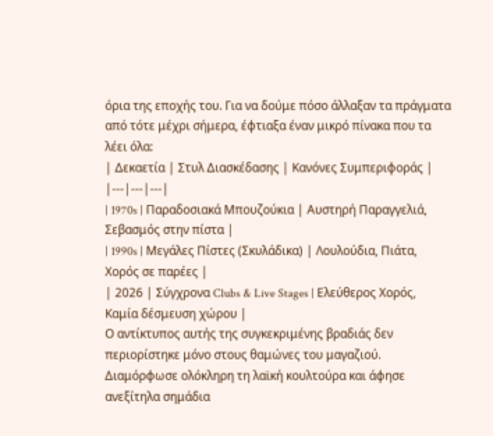όρια της εποχής του. Για να δούμε πόσο άλλαξαν τα πράγματα από τότε μέχρι σήμερα, έφτιαξα έναν μικρό πίνακα που τα λέει όλα:
| Δεκαετία | Στυλ Διασκέδασης | Κανόνες Συμπεριφοράς |
|---|---|---|
| 1970s | Παραδοσιακά Μπουζούκια | Αυστηρή Παραγγελιά, Σεβασμός στην πίστα |
| 1990s | Μεγάλες Πίστες (Σκυλάδικα) | Λουλούδια, Πιάτα, Χορός σε παρέες |
| 2026 | Σύγχρονα Clubs & Live Stages | Ελεύθερος Χορός, Καμία δέσμευση χώρου |
Ο αντίκτυπος αυτής της συγκεκριμένης βραδιάς δεν περιορίστηκε μόνο στους θαμώνες του μαγαζιού. Διαμόρφωσε ολόκληρη τη λαϊκή κουλτούρα και άφησε ανεξίτηλα σημάδια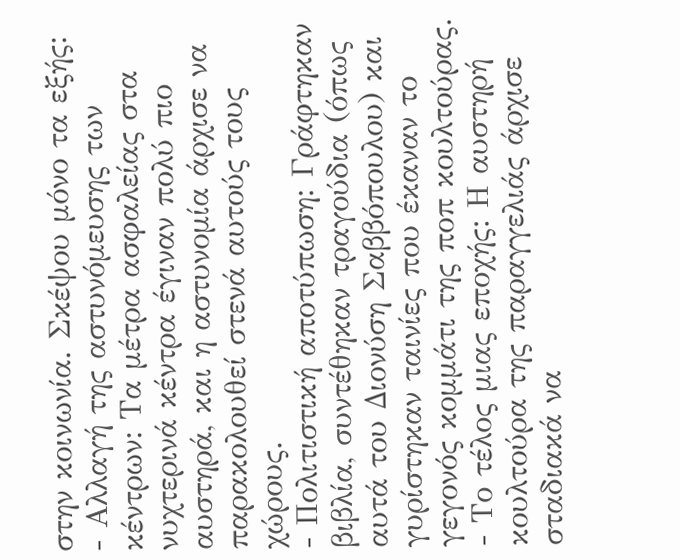στην κοινωνία. Σκέψου μόνο τα εξής:
- Αλλαγή της αστυνόμευσης των κέντρων: Τα μέτρα ασφαλείας στα νυχτερινά κέντρα έγιναν πολύ πιο αυστηρά, και η αστυνομία άρχισε να παρακολουθεί στενά αυτούς τους χώρους.
- Πολιτιστική αποτύπωση: Γράφτηκαν βιβλία, συντέθηκαν τραγούδια (όπως αυτά του Διονύση Σαββόπουλου) και γυρίστηκαν ταινίες που έκαναν το γεγονός κομμάτι της ποπ κουλτούρας.
- Το τέλος μιας εποχής: Η αυστηρή κουλτούρα της παραγγελιάς άρχισε σταδιακά να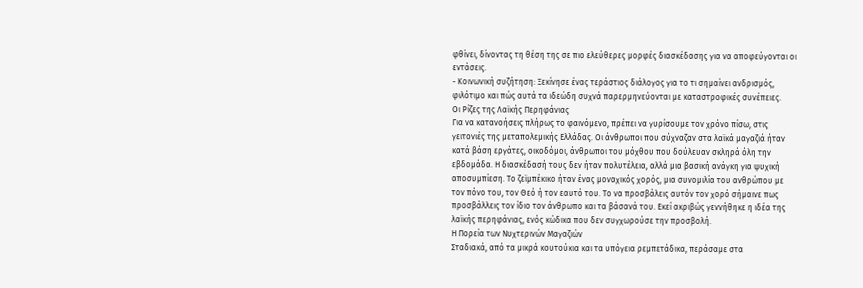φθίνει, δίνοντας τη θέση της σε πιο ελεύθερες μορφές διασκέδασης για να αποφεύγονται οι εντάσεις.
- Κοινωνική συζήτηση: Ξεκίνησε ένας τεράστιος διάλογος για το τι σημαίνει ανδρισμός, φιλότιμο και πώς αυτά τα ιδεώδη συχνά παρερμηνεύονται με καταστροφικές συνέπειες.
Οι Ρίζες της Λαϊκής Περηφάνιας
Για να κατανοήσεις πλήρως το φαινόμενο, πρέπει να γυρίσουμε τον χρόνο πίσω, στις γειτονιές της μεταπολεμικής Ελλάδας. Οι άνθρωποι που σύχναζαν στα λαϊκά μαγαζιά ήταν κατά βάση εργάτες, οικοδόμοι, άνθρωποι του μόχθου που δούλευαν σκληρά όλη την εβδομάδα. Η διασκέδασή τους δεν ήταν πολυτέλεια, αλλά μια βασική ανάγκη για ψυχική αποσυμπίεση. Το ζεϊμπέκικο ήταν ένας μοναχικός χορός, μια συνομιλία του ανθρώπου με τον πόνο του, τον Θεό ή τον εαυτό του. Το να προσβάλεις αυτόν τον χορό σήμαινε πως προσβάλλεις τον ίδιο τον άνθρωπο και τα βάσανά του. Εκεί ακριβώς γεννήθηκε η ιδέα της λαϊκής περηφάνιας, ενός κώδικα που δεν συγχωρούσε την προσβολή.
Η Πορεία των Νυχτερινών Μαγαζιών
Σταδιακά, από τα μικρά κουτούκια και τα υπόγεια ρεμπετάδικα, περάσαμε στα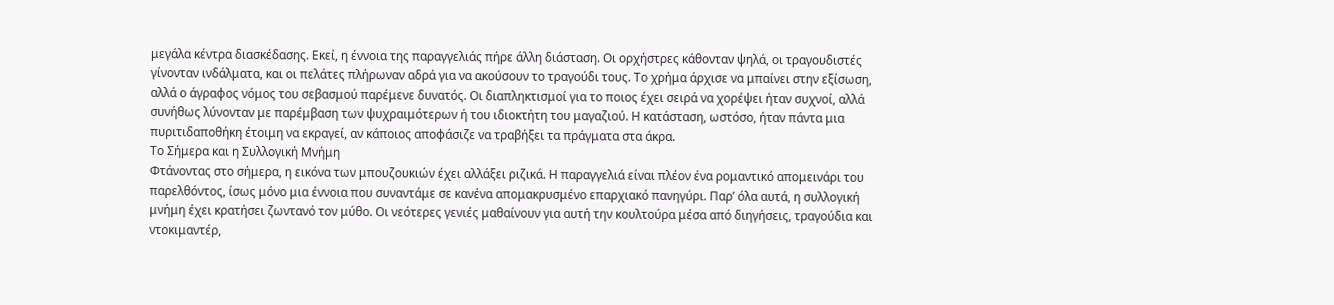μεγάλα κέντρα διασκέδασης. Εκεί, η έννοια της παραγγελιάς πήρε άλλη διάσταση. Οι ορχήστρες κάθονταν ψηλά, οι τραγουδιστές γίνονταν ινδάλματα, και οι πελάτες πλήρωναν αδρά για να ακούσουν το τραγούδι τους. Το χρήμα άρχισε να μπαίνει στην εξίσωση, αλλά ο άγραφος νόμος του σεβασμού παρέμενε δυνατός. Οι διαπληκτισμοί για το ποιος έχει σειρά να χορέψει ήταν συχνοί, αλλά συνήθως λύνονταν με παρέμβαση των ψυχραιμότερων ή του ιδιοκτήτη του μαγαζιού. Η κατάσταση, ωστόσο, ήταν πάντα μια πυριτιδαποθήκη έτοιμη να εκραγεί, αν κάποιος αποφάσιζε να τραβήξει τα πράγματα στα άκρα.
Το Σήμερα και η Συλλογική Μνήμη
Φτάνοντας στο σήμερα, η εικόνα των μπουζουκιών έχει αλλάξει ριζικά. Η παραγγελιά είναι πλέον ένα ρομαντικό απομεινάρι του παρελθόντος, ίσως μόνο μια έννοια που συναντάμε σε κανένα απομακρυσμένο επαρχιακό πανηγύρι. Παρ’ όλα αυτά, η συλλογική μνήμη έχει κρατήσει ζωντανό τον μύθο. Οι νεότερες γενιές μαθαίνουν για αυτή την κουλτούρα μέσα από διηγήσεις, τραγούδια και ντοκιμαντέρ,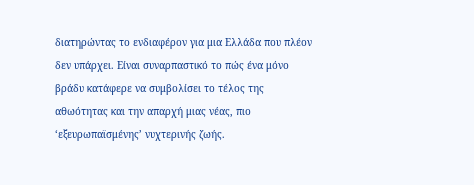διατηρώντας το ενδιαφέρον για μια Ελλάδα που πλέον δεν υπάρχει. Είναι συναρπαστικό το πώς ένα μόνο βράδυ κατάφερε να συμβολίσει το τέλος της αθωότητας και την απαρχή μιας νέας, πιο ‘εξευρωπαϊσμένης’ νυχτερινής ζωής.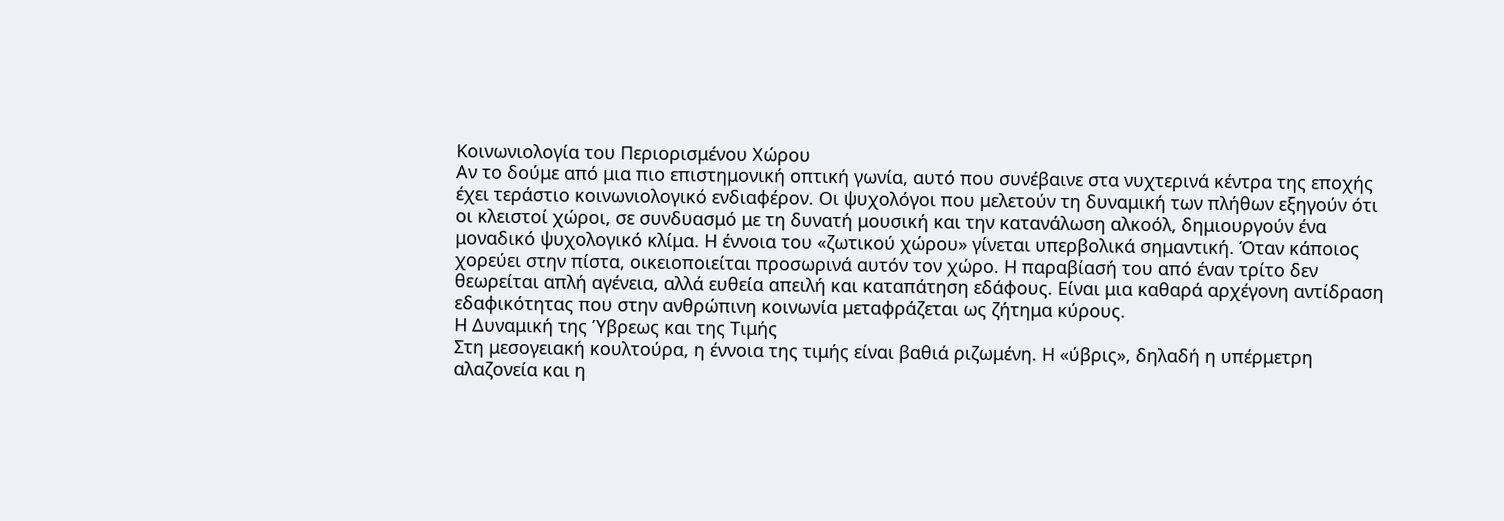Κοινωνιολογία του Περιορισμένου Χώρου
Αν το δούμε από μια πιο επιστημονική οπτική γωνία, αυτό που συνέβαινε στα νυχτερινά κέντρα της εποχής έχει τεράστιο κοινωνιολογικό ενδιαφέρον. Οι ψυχολόγοι που μελετούν τη δυναμική των πλήθων εξηγούν ότι οι κλειστοί χώροι, σε συνδυασμό με τη δυνατή μουσική και την κατανάλωση αλκοόλ, δημιουργούν ένα μοναδικό ψυχολογικό κλίμα. Η έννοια του «ζωτικού χώρου» γίνεται υπερβολικά σημαντική. Όταν κάποιος χορεύει στην πίστα, οικειοποιείται προσωρινά αυτόν τον χώρο. Η παραβίασή του από έναν τρίτο δεν θεωρείται απλή αγένεια, αλλά ευθεία απειλή και καταπάτηση εδάφους. Είναι μια καθαρά αρχέγονη αντίδραση εδαφικότητας που στην ανθρώπινη κοινωνία μεταφράζεται ως ζήτημα κύρους.
Η Δυναμική της Ύβρεως και της Τιμής
Στη μεσογειακή κουλτούρα, η έννοια της τιμής είναι βαθιά ριζωμένη. Η «ύβρις», δηλαδή η υπέρμετρη αλαζονεία και η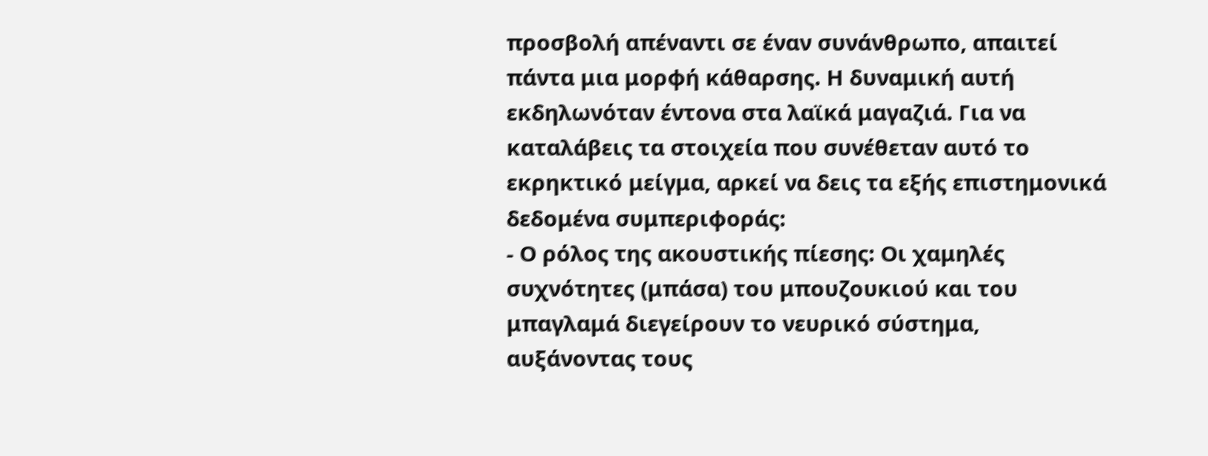προσβολή απέναντι σε έναν συνάνθρωπο, απαιτεί πάντα μια μορφή κάθαρσης. Η δυναμική αυτή εκδηλωνόταν έντονα στα λαϊκά μαγαζιά. Για να καταλάβεις τα στοιχεία που συνέθεταν αυτό το εκρηκτικό μείγμα, αρκεί να δεις τα εξής επιστημονικά δεδομένα συμπεριφοράς:
- Ο ρόλος της ακουστικής πίεσης: Οι χαμηλές συχνότητες (μπάσα) του μπουζουκιού και του μπαγλαμά διεγείρουν το νευρικό σύστημα, αυξάνοντας τους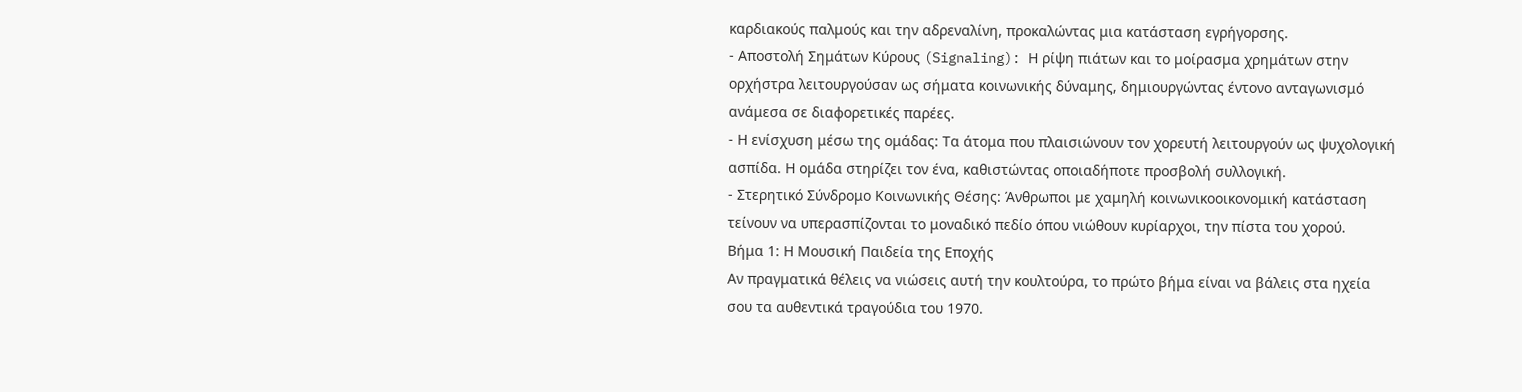καρδιακούς παλμούς και την αδρεναλίνη, προκαλώντας μια κατάσταση εγρήγορσης.
- Αποστολή Σημάτων Κύρους (Signaling): Η ρίψη πιάτων και το μοίρασμα χρημάτων στην ορχήστρα λειτουργούσαν ως σήματα κοινωνικής δύναμης, δημιουργώντας έντονο ανταγωνισμό ανάμεσα σε διαφορετικές παρέες.
- Η ενίσχυση μέσω της ομάδας: Τα άτομα που πλαισιώνουν τον χορευτή λειτουργούν ως ψυχολογική ασπίδα. Η ομάδα στηρίζει τον ένα, καθιστώντας οποιαδήποτε προσβολή συλλογική.
- Στερητικό Σύνδρομο Κοινωνικής Θέσης: Άνθρωποι με χαμηλή κοινωνικοοικονομική κατάσταση τείνουν να υπερασπίζονται το μοναδικό πεδίο όπου νιώθουν κυρίαρχοι, την πίστα του χορού.
Βήμα 1: Η Μουσική Παιδεία της Εποχής
Αν πραγματικά θέλεις να νιώσεις αυτή την κουλτούρα, το πρώτο βήμα είναι να βάλεις στα ηχεία σου τα αυθεντικά τραγούδια του 1970.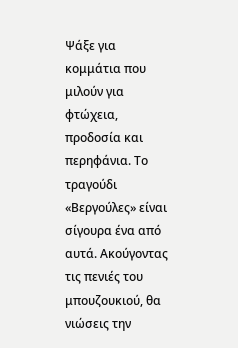Ψάξε για κομμάτια που μιλούν για φτώχεια, προδοσία και περηφάνια. Το τραγούδι «Βεργούλες» είναι σίγουρα ένα από αυτά. Ακούγοντας τις πενιές του μπουζουκιού, θα νιώσεις την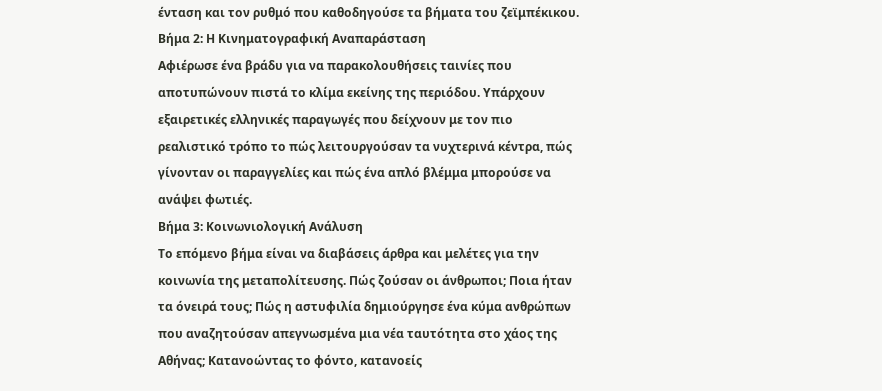ένταση και τον ρυθμό που καθοδηγούσε τα βήματα του ζεϊμπέκικου.
Βήμα 2: Η Κινηματογραφική Αναπαράσταση
Αφιέρωσε ένα βράδυ για να παρακολουθήσεις ταινίες που αποτυπώνουν πιστά το κλίμα εκείνης της περιόδου. Υπάρχουν εξαιρετικές ελληνικές παραγωγές που δείχνουν με τον πιο ρεαλιστικό τρόπο το πώς λειτουργούσαν τα νυχτερινά κέντρα, πώς γίνονταν οι παραγγελίες και πώς ένα απλό βλέμμα μπορούσε να ανάψει φωτιές.
Βήμα 3: Κοινωνιολογική Ανάλυση
Το επόμενο βήμα είναι να διαβάσεις άρθρα και μελέτες για την κοινωνία της μεταπολίτευσης. Πώς ζούσαν οι άνθρωποι; Ποια ήταν τα όνειρά τους; Πώς η αστυφιλία δημιούργησε ένα κύμα ανθρώπων που αναζητούσαν απεγνωσμένα μια νέα ταυτότητα στο χάος της Αθήνας; Κατανοώντας το φόντο, κατανοείς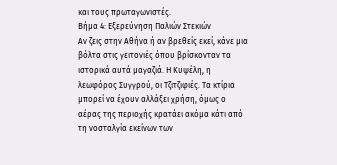και τους πρωταγωνιστές.
Βήμα 4: Εξερεύνηση Παλιών Στεκιών
Αν ζεις στην Αθήνα ή αν βρεθείς εκεί, κάνε μια βόλτα στις γειτονιές όπου βρίσκονταν τα ιστορικά αυτά μαγαζιά. Η Κυψέλη, η λεωφόρος Συγγρού, οι Τζιτζιφιές. Τα κτίρια μπορεί να έχουν αλλάξει χρήση, όμως ο αέρας της περιοχής κρατάει ακόμα κάτι από τη νοσταλγία εκείνων των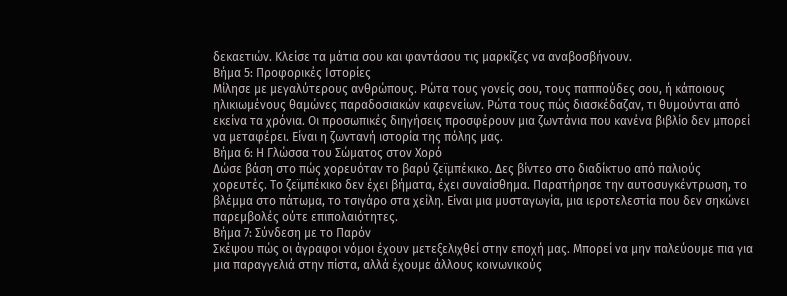δεκαετιών. Κλείσε τα μάτια σου και φαντάσου τις μαρκίζες να αναβοσβήνουν.
Βήμα 5: Προφορικές Ιστορίες
Μίλησε με μεγαλύτερους ανθρώπους. Ρώτα τους γονείς σου, τους παππούδες σου, ή κάποιους ηλικιωμένους θαμώνες παραδοσιακών καφενείων. Ρώτα τους πώς διασκέδαζαν, τι θυμούνται από εκείνα τα χρόνια. Οι προσωπικές διηγήσεις προσφέρουν μια ζωντάνια που κανένα βιβλίο δεν μπορεί να μεταφέρει. Είναι η ζωντανή ιστορία της πόλης μας.
Βήμα 6: Η Γλώσσα του Σώματος στον Χορό
Δώσε βάση στο πώς χορευόταν το βαρύ ζεϊμπέκικο. Δες βίντεο στο διαδίκτυο από παλιούς χορευτές. Το ζεϊμπέκικο δεν έχει βήματα, έχει συναίσθημα. Παρατήρησε την αυτοσυγκέντρωση, το βλέμμα στο πάτωμα, το τσιγάρο στα χείλη. Είναι μια μυσταγωγία, μια ιεροτελεστία που δεν σηκώνει παρεμβολές ούτε επιπολαιότητες.
Βήμα 7: Σύνδεση με το Παρόν
Σκέψου πώς οι άγραφοι νόμοι έχουν μετεξελιχθεί στην εποχή μας. Μπορεί να μην παλεύουμε πια για μια παραγγελιά στην πίστα, αλλά έχουμε άλλους κοινωνικούς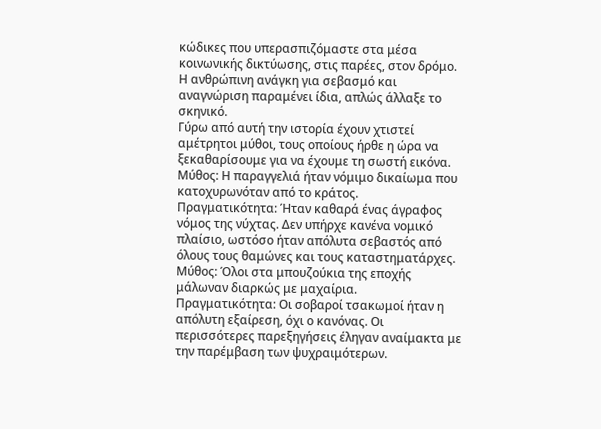κώδικες που υπερασπιζόμαστε στα μέσα κοινωνικής δικτύωσης, στις παρέες, στον δρόμο. Η ανθρώπινη ανάγκη για σεβασμό και αναγνώριση παραμένει ίδια, απλώς άλλαξε το σκηνικό.
Γύρω από αυτή την ιστορία έχουν χτιστεί αμέτρητοι μύθοι, τους οποίους ήρθε η ώρα να ξεκαθαρίσουμε για να έχουμε τη σωστή εικόνα.
Μύθος: Η παραγγελιά ήταν νόμιμο δικαίωμα που κατοχυρωνόταν από το κράτος.
Πραγματικότητα: Ήταν καθαρά ένας άγραφος νόμος της νύχτας. Δεν υπήρχε κανένα νομικό πλαίσιο, ωστόσο ήταν απόλυτα σεβαστός από όλους τους θαμώνες και τους καταστηματάρχες.
Μύθος: Όλοι στα μπουζούκια της εποχής μάλωναν διαρκώς με μαχαίρια.
Πραγματικότητα: Οι σοβαροί τσακωμοί ήταν η απόλυτη εξαίρεση, όχι ο κανόνας. Οι περισσότερες παρεξηγήσεις έληγαν αναίμακτα με την παρέμβαση των ψυχραιμότερων.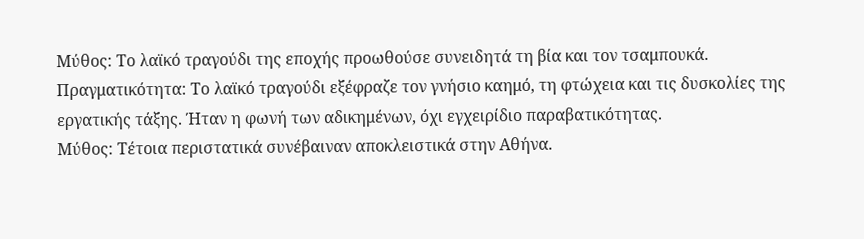Μύθος: Το λαϊκό τραγούδι της εποχής προωθούσε συνειδητά τη βία και τον τσαμπουκά.
Πραγματικότητα: Το λαϊκό τραγούδι εξέφραζε τον γνήσιο καημό, τη φτώχεια και τις δυσκολίες της εργατικής τάξης. Ήταν η φωνή των αδικημένων, όχι εγχειρίδιο παραβατικότητας.
Μύθος: Τέτοια περιστατικά συνέβαιναν αποκλειστικά στην Αθήνα.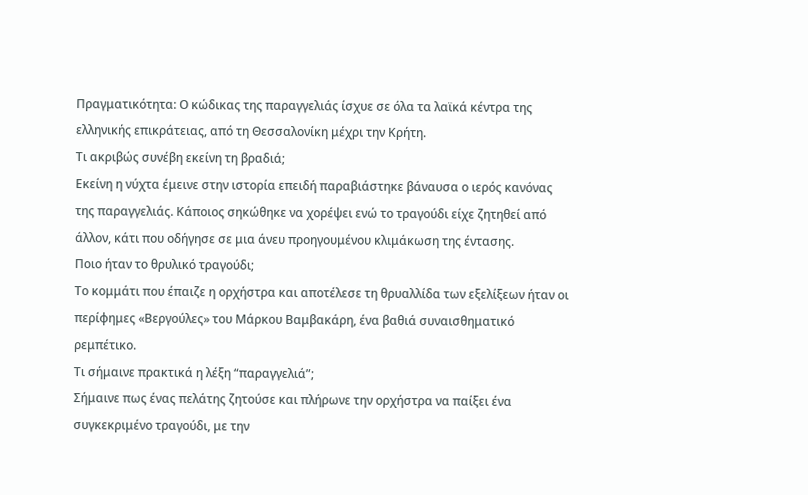Πραγματικότητα: Ο κώδικας της παραγγελιάς ίσχυε σε όλα τα λαϊκά κέντρα της ελληνικής επικράτειας, από τη Θεσσαλονίκη μέχρι την Κρήτη.
Τι ακριβώς συνέβη εκείνη τη βραδιά;
Εκείνη η νύχτα έμεινε στην ιστορία επειδή παραβιάστηκε βάναυσα ο ιερός κανόνας της παραγγελιάς. Κάποιος σηκώθηκε να χορέψει ενώ το τραγούδι είχε ζητηθεί από άλλον, κάτι που οδήγησε σε μια άνευ προηγουμένου κλιμάκωση της έντασης.
Ποιο ήταν το θρυλικό τραγούδι;
Το κομμάτι που έπαιζε η ορχήστρα και αποτέλεσε τη θρυαλλίδα των εξελίξεων ήταν οι περίφημες «Βεργούλες» του Μάρκου Βαμβακάρη, ένα βαθιά συναισθηματικό ρεμπέτικο.
Τι σήμαινε πρακτικά η λέξη “παραγγελιά”;
Σήμαινε πως ένας πελάτης ζητούσε και πλήρωνε την ορχήστρα να παίξει ένα συγκεκριμένο τραγούδι, με την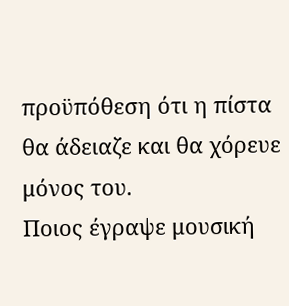προϋπόθεση ότι η πίστα θα άδειαζε και θα χόρευε μόνος του.
Ποιος έγραψε μουσική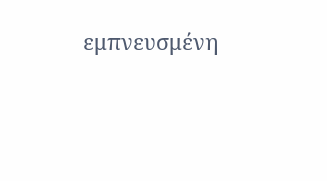εμπνευσμένη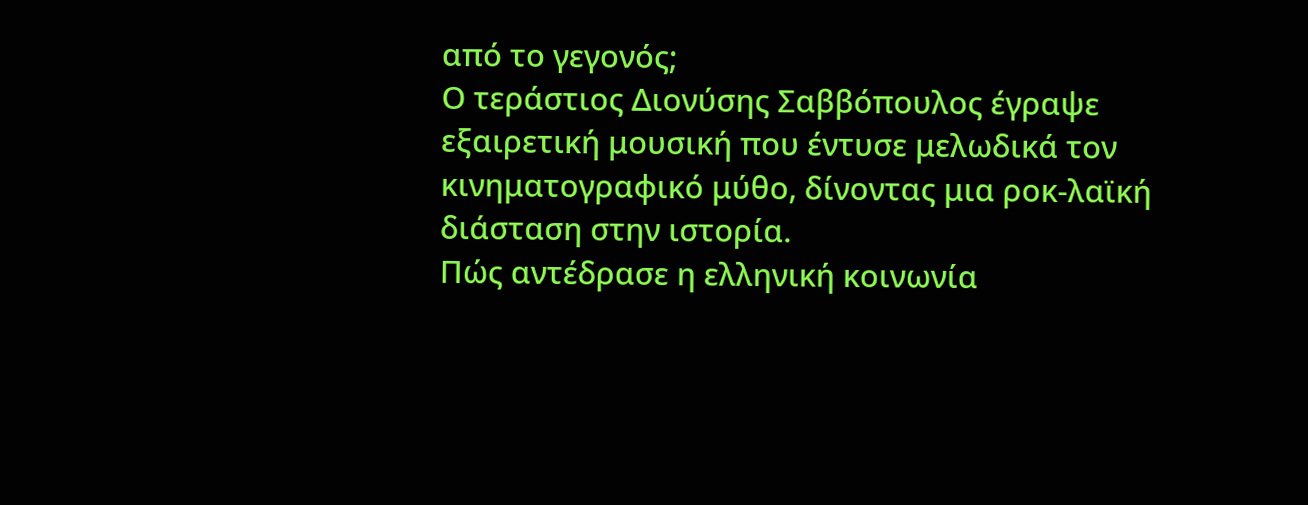από το γεγονός;
Ο τεράστιος Διονύσης Σαββόπουλος έγραψε εξαιρετική μουσική που έντυσε μελωδικά τον κινηματογραφικό μύθο, δίνοντας μια ροκ-λαϊκή διάσταση στην ιστορία.
Πώς αντέδρασε η ελληνική κοινωνία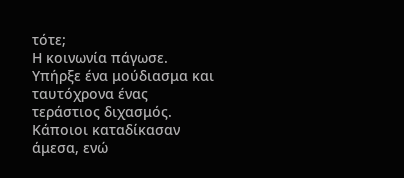τότε;
Η κοινωνία πάγωσε. Υπήρξε ένα μούδιασμα και ταυτόχρονα ένας τεράστιος διχασμός. Κάποιοι καταδίκασαν άμεσα, ενώ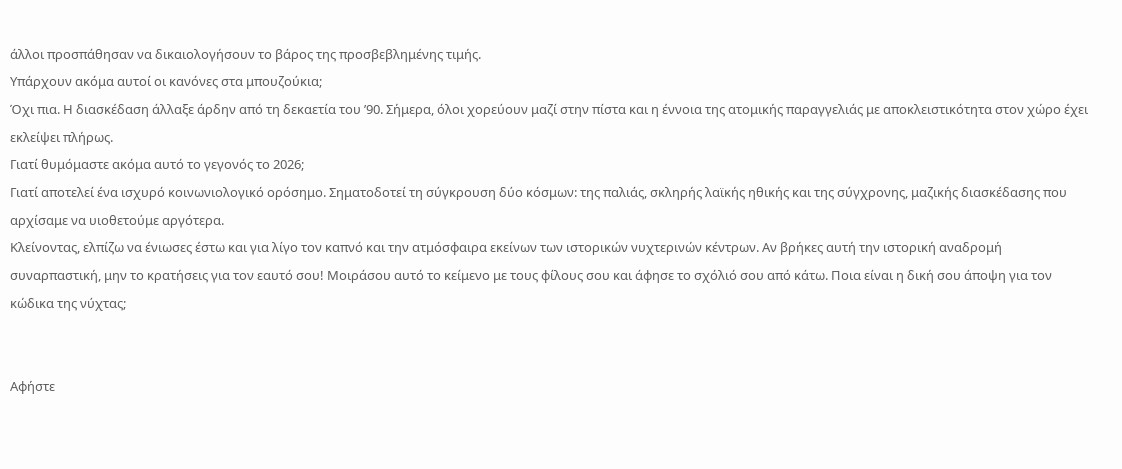άλλοι προσπάθησαν να δικαιολογήσουν το βάρος της προσβεβλημένης τιμής.
Υπάρχουν ακόμα αυτοί οι κανόνες στα μπουζούκια;
Όχι πια. Η διασκέδαση άλλαξε άρδην από τη δεκαετία του ’90. Σήμερα, όλοι χορεύουν μαζί στην πίστα και η έννοια της ατομικής παραγγελιάς με αποκλειστικότητα στον χώρο έχει εκλείψει πλήρως.
Γιατί θυμόμαστε ακόμα αυτό το γεγονός το 2026;
Γιατί αποτελεί ένα ισχυρό κοινωνιολογικό ορόσημο. Σηματοδοτεί τη σύγκρουση δύο κόσμων: της παλιάς, σκληρής λαϊκής ηθικής και της σύγχρονης, μαζικής διασκέδασης που αρχίσαμε να υιοθετούμε αργότερα.
Κλείνοντας, ελπίζω να ένιωσες έστω και για λίγο τον καπνό και την ατμόσφαιρα εκείνων των ιστορικών νυχτερινών κέντρων. Αν βρήκες αυτή την ιστορική αναδρομή συναρπαστική, μην το κρατήσεις για τον εαυτό σου! Μοιράσου αυτό το κείμενο με τους φίλους σου και άφησε το σχόλιό σου από κάτω. Ποια είναι η δική σου άποψη για τον κώδικα της νύχτας;


Αφήστε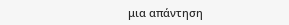μια απάντηση